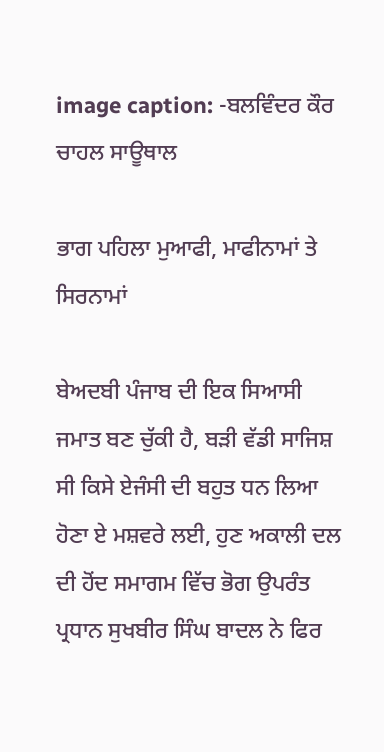image caption: -ਬਲਵਿੰਦਰ ਕੌਰ ਚਾਹਲ ਸਾਊਥਾਲ

ਭਾਗ ਪਹਿਲਾ ਮੁਆਫੀ, ਮਾਫੀਨਾਮਾਂ ਤੇ ਸਿਰਨਾਮਾਂ

ਬੇਅਦਬੀ ਪੰਜਾਬ ਦੀ ਇਕ ਸਿਆਸੀ ਜਮਾਤ ਬਣ ਚੁੱਕੀ ਹੈ, ਬੜੀ ਵੱਡੀ ਸਾਜਿਸ਼ ਸੀ ਕਿਸੇ ਏਜੰਸੀ ਦੀ ਬਹੁਤ ਧਨ ਲਿਆ ਹੋਣਾ ਏ ਮਸ਼ਵਰੇ ਲਈ, ਹੁਣ ਅਕਾਲੀ ਦਲ ਦੀ ਹੋਂਦ ਸਮਾਗਮ ਵਿੱਚ ਭੋਗ ਉਪਰੰਤ ਪ੍ਰਧਾਨ ਸੁਖਬੀਰ ਸਿੰਘ ਬਾਦਲ ਨੇ ਫਿਰ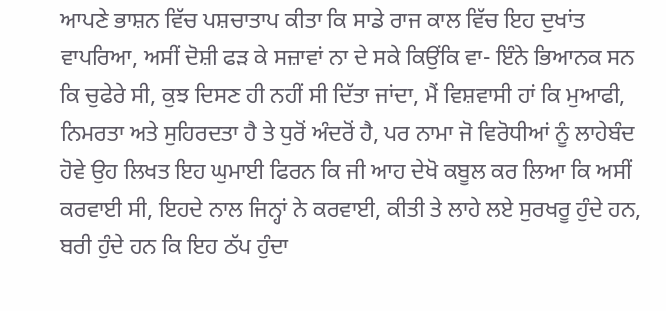ਆਪਣੇ ਭਾਸ਼ਨ ਵਿੱਚ ਪਸ਼ਚਾਤਾਪ ਕੀਤਾ ਕਿ ਸਾਡੇ ਰਾਜ ਕਾਲ ਵਿੱਚ ਇਹ ਦੁਖਾਂਤ ਵਾਪਰਿਆ, ਅਸੀਂ ਦੋਸ਼ੀ ਫੜ ਕੇ ਸਜ਼ਾਵਾਂ ਨਾ ਦੇ ਸਕੇ ਕਿਉਂਕਿ ਵਾ- ਇੰਨੇ ਭਿਆਨਕ ਸਨ ਕਿ ਚੁਫੇਰੇ ਸੀ, ਕੁਝ ਦਿਸਣ ਹੀ ਨਹੀਂ ਸੀ ਦਿੱਤਾ ਜਾਂਦਾ, ਮੈਂ ਵਿਸ਼ਵਾਸੀ ਹਾਂ ਕਿ ਮੁਆਫੀ, ਨਿਮਰਤਾ ਅਤੇ ਸੁਹਿਰਦਤਾ ਹੈ ਤੇ ਧੁਰੋਂ ਅੰਦਰੋਂ ਹੈ, ਪਰ ਨਾਮਾ ਜੋ ਵਿਰੋਧੀਆਂ ਨੂੰ ਲਾਹੇਬੰਦ ਹੋਵੇ ਉਹ ਲਿਖਤ ਇਹ ਘੁਮਾਈ ਫਿਰਨ ਕਿ ਜੀ ਆਹ ਦੇਖੋ ਕਬੂਲ ਕਰ ਲਿਆ ਕਿ ਅਸੀਂ ਕਰਵਾਈ ਸੀ, ਇਹਦੇ ਨਾਲ ਜਿਨ੍ਹਾਂ ਨੇ ਕਰਵਾਈ, ਕੀਤੀ ਤੇ ਲਾਹੇ ਲਏ ਸੁਰਖਰੂ ਹੁੰਦੇ ਹਨ, ਬਰੀ ਹੁੰਦੇ ਹਨ ਕਿ ਇਹ ਠੱਪ ਹੁੰਦਾ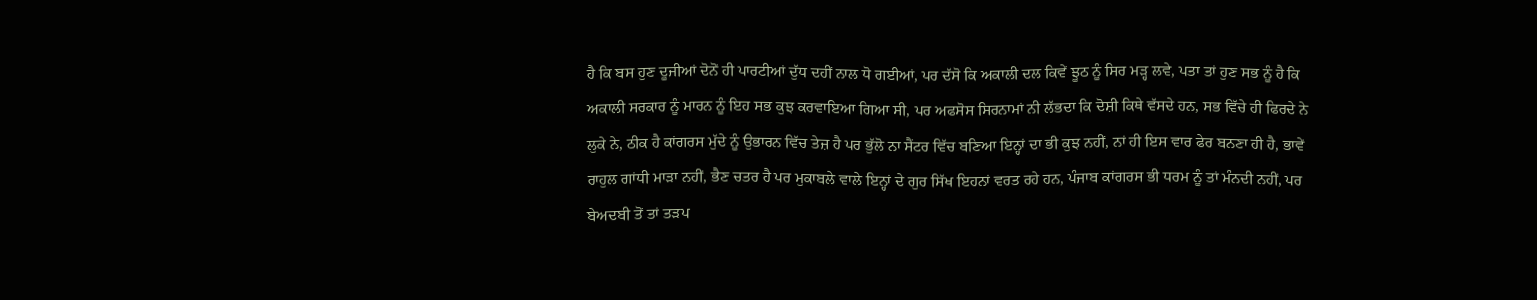ਹੈ ਕਿ ਬਸ ਹੁਣ ਦੂਜੀਆਂ ਦੋਨੋਂ ਹੀ ਪਾਰਟੀਆਂ ਦੁੱਧ ਦਹੀਂ ਨਾਲ ਧੋ ਗਈਆਂ, ਪਰ ਦੱਸੋ ਕਿ ਅਕਾਲੀ ਦਲ ਕਿਵੇਂ ਝੂਠ ਨੂੰ ਸਿਰ ਮੜ੍ਹ ਲਵੇ, ਪਤਾ ਤਾਂ ਹੁਣ ਸਭ ਨੂੰ ਹੈ ਕਿ ਅਕਾਲੀ ਸਰਕਾਰ ਨੂੰ ਮਾਰਨ ਨੂੰ ਇਹ ਸਭ ਕੁਝ ਕਰਵਾਇਆ ਗਿਆ ਸੀ, ਪਰ ਅਫਸੋਸ ਸਿਰਨਾਮਾਂ ਨੀ ਲੱਭਦਾ ਕਿ ਦੋਸ਼ੀ ਕਿਥੇ ਵੱਸਦੇ ਹਨ, ਸਭ ਵਿੱਚੇ ਹੀ ਫਿਰਦੇ ਨੇ ਲੁਕੇ ਨੇ, ਠੀਕ ਹੈ ਕਾਂਗਰਸ ਮੁੱਦੇ ਨੂੰ ਉਭਾਰਨ ਵਿੱਚ ਤੇਜ਼ ਹੈ ਪਰ ਭੁੱਲੋ ਨਾ ਸੈਂਟਰ ਵਿੱਚ ਬਣਿਆ ਇਨ੍ਹਾਂ ਦਾ ਭੀ ਕੁਝ ਨਹੀਂ, ਨਾਂ ਹੀ ਇਸ ਵਾਰ ਫੇਰ ਬਨਣਾ ਹੀ ਹੈ, ਭਾਵੇਂ ਰਾਹੁਲ ਗਾਂਧੀ ਮਾੜਾ ਨਹੀਂ, ਭੈਣ ਚਤਰ ਹੈ ਪਰ ਮੁਕਾਬਲੇ ਵਾਲੇ ਇਨ੍ਹਾਂ ਦੇ ਗੁਰ ਸਿੱਖ ਇਹਨਾਂ ਵਰਤ ਰਹੇ ਹਨ, ਪੰਜਾਬ ਕਾਂਗਰਸ ਭੀ ਧਰਮ ਨੂੰ ਤਾਂ ਮੰਨਦੀ ਨਹੀਂ, ਪਰ ਬੇਅਦਬੀ ਤੋਂ ਤਾਂ ਤੜਪ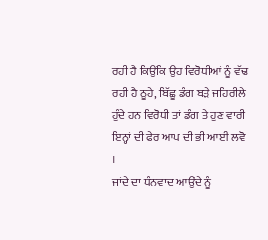ਰਹੀ ਹੈ ਕਿਉਂਕਿ ਉਹ ਵਿਰੋਧੀਆਂ ਨੂੰ ਵੱਢ ਰਹੀ ਹੈ ਠੂਹੇ, ਬਿੱਛੂ ਡੰਗ ਬੜੇ ਜਹਿਰੀਲੇ ਹੁੰਦੇ ਹਨ ਵਿਰੋਧੀ ਤਾਂ ਡੰਗ ਤੇ ਹੁਣ ਵਾਰੀ ਇਨ੍ਹਾਂ ਦੀ ਫੇਰ ਆਪ ਦੀ ਭੀ ਆਈ ਲਵੋ ।
ਜਾਂਦੇ ਦਾ ਧੰਨਵਾਦ ਆਉਂਦੇ ਨੂੰ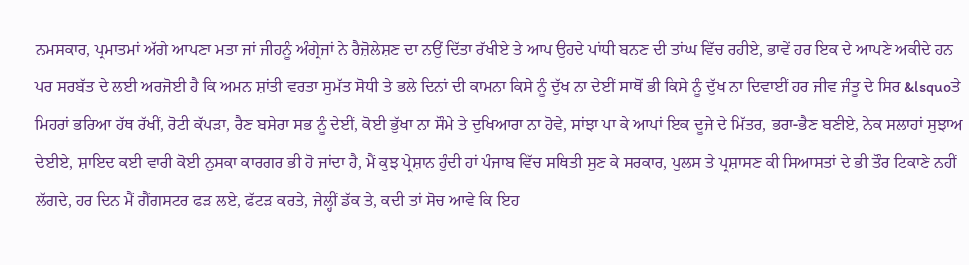ਨਮਸਕਾਰ, ਪ੍ਰਮਾਤਮਾਂ ਅੱਗੇ ਆਪਣਾ ਮਤਾ ਜਾਂ ਜੀਹਨੂੰ ਅੰਗ੍ਰੇਜਾਂ ਨੇ ਰੈਜ਼ੋਲੇਸ਼ਣ ਦਾ ਨਉਂ ਦਿੱਤਾ ਰੱਖੀਏ ਤੇ ਆਪ ਉਹਦੇ ਪਾਂਧੀ ਬਨਣ ਦੀ ਤਾਂਘ ਵਿੱਚ ਰਹੀਏ, ਭਾਵੇਂ ਹਰ ਇਕ ਦੇ ਆਪਣੇ ਅਕੀਦੇ ਹਨ ਪਰ ਸਰਬੱਤ ਦੇ ਲਈ ਅਰਜੋਈ ਹੈ ਕਿ ਅਮਨ ਸ਼ਾਂਤੀ ਵਰਤਾ ਸੁਮੱਤ ਸੋਧੀ ਤੇ ਭਲੇ ਦਿਨਾਂ ਦੀ ਕਾਮਨਾ ਕਿਸੇ ਨੂੰ ਦੁੱਖ ਨਾ ਦੇਈਂ ਸਾਥੋਂ ਭੀ ਕਿਸੇ ਨੂੰ ਦੁੱਖ ਨਾ ਦਿਵਾਈਂ ਹਰ ਜੀਵ ਜੰਤੂ ਦੇ ਸਿਰ &lsquoਤੇ ਮਿਹਰਾਂ ਭਰਿਆ ਹੱਥ ਰੱਖੀਂ, ਰੋਟੀ ਕੱਪੜਾ, ਰੈਣ ਬਸੇਰਾ ਸਭ ਨੂੰ ਦੇਈਂ, ਕੋਈ ਭੁੱਖਾ ਨਾ ਸੌਮੇ ਤੇ ਦੁਖਿਆਰਾ ਨਾ ਹੋਵੇ, ਸਾਂਝਾ ਪਾ ਕੇ ਆਪਾਂ ਇਕ ਦੂਜੇ ਦੇ ਮਿੱਤਰ, ਭਰਾ-ਭੈਣ ਬਣੀਏ, ਨੇਕ ਸਲਾਹਾਂ ਸੁਝਾਅ ਦੇਈਏ, ਸ਼ਾਇਦ ਕਈ ਵਾਰੀ ਕੋਈ ਨੁਸਕਾ ਕਾਰਗਰ ਭੀ ਹੋ ਜਾਂਦਾ ਹੈ, ਮੈਂ ਕੁਝ ਪ੍ਰੇਸ਼ਾਨ ਹੁੰਦੀ ਹਾਂ ਪੰਜਾਬ ਵਿੱਚ ਸਥਿਤੀ ਸੁਣ ਕੇ ਸਰਕਾਰ, ਪੁਲਸ ਤੇ ਪ੍ਰਸ਼ਾਸਣ ਕੀ ਸਿਆਸਤਾਂ ਦੇ ਭੀ ਤੌਰ ਟਿਕਾਣੇ ਨਹੀਂ ਲੱਗਦੇ, ਹਰ ਦਿਨ ਮੈਂ ਗੈਂਗਸਟਰ ਫੜ ਲਏ, ਫੱਟੜ ਕਰਤੇ, ਜੇਲ੍ਹੀਂ ਡੱਕ ਤੇ, ਕਦੀ ਤਾਂ ਸੋਚ ਆਵੇ ਕਿ ਇਹ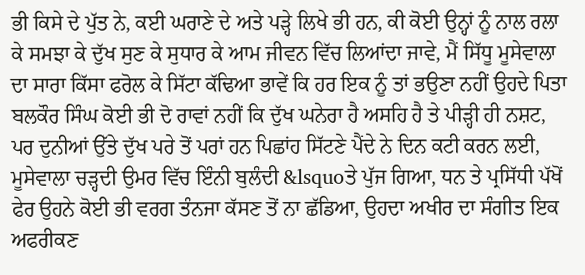ਭੀ ਕਿਸੇ ਦੇ ਪੁੱਤ ਨੇ, ਕਈ ਘਰਾਣੇ ਦੇ ਅਤੇ ਪੜ੍ਹੇ ਲਿਖੇ ਭੀ ਹਨ, ਕੀ ਕੋਈ ਉਨ੍ਹਾਂ ਨੂੰ ਨਾਲ ਰਲਾ ਕੇ ਸਮਝਾ ਕੇ ਦੁੱਖ ਸੁਣ ਕੇ ਸੁਧਾਰ ਕੇ ਆਮ ਜੀਵਨ ਵਿੱਚ ਲਿਆਂਦਾ ਜਾਵੇ, ਮੈਂ ਸਿੱਧੂ ਮੂਸੇਵਾਲਾ ਦਾ ਸਾਰਾ ਕਿੱਸਾ ਫਰੋਲ ਕੇ ਸਿੱਟਾ ਕੱਢਿਆ ਭਾਵੇਂ ਕਿ ਹਰ ਇਕ ਨੂੰ ਤਾਂ ਭਉਣਾ ਨਹੀਂ ਉਹਦੇ ਪਿਤਾ ਬਲਕੌਰ ਸਿੰਘ ਕੋਈ ਭੀ ਦੋ ਰਾਵਾਂ ਨਹੀਂ ਕਿ ਦੁੱਖ ਘਨੇਰਾ ਹੈ ਅਸਹਿ ਹੈ ਤੇ ਪੀੜ੍ਹੀ ਹੀ ਨਸ਼ਟ, ਪਰ ਦੁਨੀਆਂ ਉੱਤੇ ਦੁੱਖ ਪਰੇ ਤੋਂ ਪਰਾਂ ਹਨ ਪਿਛਾਂਹ ਸਿੱਟਣੇ ਪੈਂਦੇ ਨੇ ਦਿਨ ਕਟੀ ਕਰਨ ਲਈ, ਮੂਸੇਵਾਲਾ ਚੜ੍ਹਦੀ ਉਮਰ ਵਿੱਚ ਇੰਨੀ ਬੁਲੰਦੀ &lsquoਤੇ ਪੁੱਜ ਗਿਆ, ਧਨ ਤੇ ਪ੍ਰਸਿੱਧੀ ਪੱਖੋਂ ਫੇਰ ਉਹਨੇ ਕੋਈ ਭੀ ਵਰਗ ਤੰਨਜਾ ਕੱਸਣ ਤੋਂ ਨਾ ਛੱਡਿਆ, ਉਹਦਾ ਅਖੀਰ ਦਾ ਸੰਗੀਤ ਇਕ ਅਫਰੀਕਣ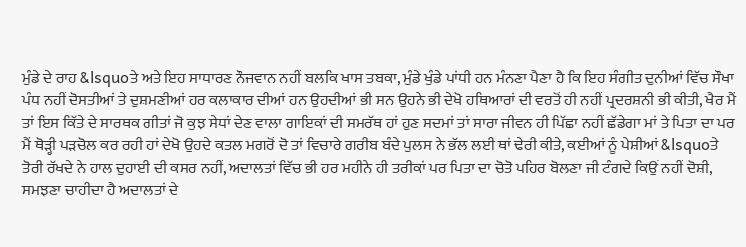ਮੁੰਡੇ ਦੇ ਰਾਹ &lsquoਤੇ ਅਤੇ ਇਹ ਸਾਧਾਰਣ ਨੌਜਵਾਨ ਨਹੀਂ ਬਲਕਿ ਖਾਸ ਤਬਕਾ, ਮੁੰਡੇ ਖੁੰਡੇ ਪਾਂਧੀ ਹਨ ਮੰਨਣਾ ਪੈਣਾ ਹੈ ਕਿ ਇਹ ਸੰਗੀਤ ਦੁਨੀਆਂ ਵਿੱਚ ਸੌਖਾ ਪੰਧ ਨਹੀਂ ਦੋਸਤੀਆਂ ਤੇ ਦੁਸ਼ਮਣੀਆਂ ਹਰ ਕਲਾਕਾਰ ਦੀਆਂ ਹਨ ਉਹਦੀਆਂ ਭੀ ਸਨ ਉਹਨੇ ਭੀ ਦੇਖੋ ਹਥਿਆਰਾਂ ਦੀ ਵਰਤੋਂ ਹੀ ਨਹੀਂ ਪ੍ਰਦਰਸ਼ਨੀ ਭੀ ਕੀਤੀ, ਖੈਰ ਮੈਂ ਤਾਂ ਇਸ ਕਿੱਤੇ ਦੇ ਸਾਰਥਕ ਗੀਤਾਂ ਜੋ ਕੁਝ ਸੇਧਾਂ ਦੇਣ ਵਾਲਾ ਗਾਇਕਾਂ ਦੀ ਸਮਰੱਥ ਹਾਂ ਹੁਣ ਸਦਮਾਂ ਤਾਂ ਸਾਰਾ ਜੀਵਨ ਹੀ ਪਿੱਛਾ ਨਹੀਂ ਛੱਡੇਗਾ ਮਾਂ ਤੇ ਪਿਤਾ ਦਾ ਪਰ ਮੈਂ ਥੋੜ੍ਹੀ ਪੜਚੋਲ ਕਰ ਰਹੀ ਹਾਂ ਦੇਖੋ ਉਹਦੇ ਕਤਲ ਮਗਰੋਂ ਦੋ ਤਾਂ ਵਿਚਾਰੇ ਗਰੀਬ ਬੰਦੇ ਪੁਲਸ ਨੇ ਭੱਲ ਲਈ ਥਾਂ ਢੇਰੀ ਕੀਤੇ, ਕਈਆਂ ਨੂੰ ਪੇਸ਼ੀਆਂ &lsquoਤੇ ਤੋਰੀ ਰੱਖਦੇ ਨੇ ਹਾਲ ਦੁਹਾਈ ਦੀ ਕਸਰ ਨਹੀਂ, ਅਦਾਲਤਾਂ ਵਿੱਚ ਭੀ ਹਰ ਮਹੀਨੇ ਹੀ ਤਰੀਕਾਂ ਪਰ ਪਿਤਾ ਦਾ ਚੋਤੋ ਪਹਿਰ ਬੋਲਣਾ ਜੀ ਟੰਗਦੇ ਕਿਉਂ ਨਹੀਂ ਦੋਸ਼ੀ, ਸਮਝਣਾ ਚਾਹੀਦਾ ਹੈ ਅਦਾਲਤਾਂ ਦੇ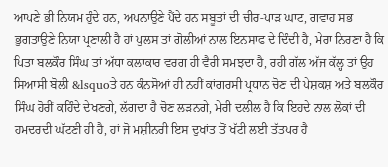ਆਪਣੇ ਭੀ ਨਿਯਮ ਹੁੰਦੇ ਹਨ, ਅਪਨਾਉਣੇ ਪੈਂਦੇ ਹਨ ਸਬੂਤਾਂ ਦੀ ਚੀਰ-ਪਾੜ ਘਾਟ, ਗਵਾਹ ਸਭ ਭੁਗਤਾਉਣੇ ਨਿਯਾ ਪ੍ਰਣਾਲੀ ਹੈ ਹਾਂ ਪੁਲਸ ਤਾਂ ਗੋਲੀਆਂ ਨਾਲ ਇਨਸਾਫ ਦੇ ਦਿੰਦੀ ਹੈ, ਮੇਰਾ ਨਿਰਣਾ ਹੈ ਕਿ ਪਿਤਾ ਬਲਕੌਰ ਸਿੰਘ ਤਾਂ ਅੱਧਾ ਕਲਾਕਾਰ ਵਰਗ ਹੀ ਵੈਰੀ ਸਮਝਦਾ ਹੈ, ਰਹੀ ਗੱਲ ਅੱਜ ਕੱਲ੍ਹ ਤਾਂ ਉਹ ਸਿਆਸੀ ਬੋਲੀ &lsquoਤੇ ਹਨ ਕੰਨਸੋਆਂ ਹੀ ਨਹੀਂ ਕਾਂਗਰਸੀ ਪ੍ਰਧਾਨ ਚੋਣ ਦੀ ਪੇਸ਼ਕਸ਼ ਅਤੇ ਬਲਕੌਰ ਸਿੰਘ ਹੋਰੀਂ ਕਹਿੰਦੇ ਦੇਖਣਗੇ, ਲੱਗਦਾ ਹੈ ਚੋਣ ਲੜਨਗੇ, ਮੇਰੀ ਦਲੀਲ ਹੈ ਕਿ ਇਹਦੇ ਨਾਲ ਲੋਕਾਂ ਦੀ ਹਮਦਰਦੀ ਘੱਟਣੀ ਹੀ ਹੈ, ਹਾਂ ਜੋ ਮਸ਼ੀਨਰੀ ਇਸ ਦੁਖਾਂਤ ਤੋਂ ਖੱਟੀ ਲਈ ਤੱਤਪਰ ਹੈ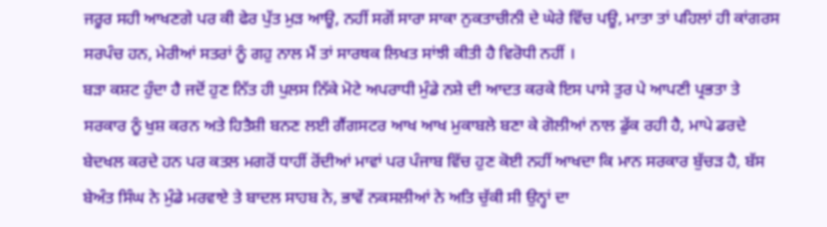ਜਰੂਰ ਸਹੀ ਆਖਣਗੇ ਪਰ ਕੀ ਫੇਰ ਪੁੱਤ ਮੁੜ ਆਊ, ਨਹੀਂ ਸਗੋਂ ਸਾਰਾ ਸਾਕਾ ਨੁਕਤਾਚੀਨੀ ਦੇ ਘੇਰੇ ਵਿੱਚ ਪਊ, ਮਾਤਾ ਤਾਂ ਪਹਿਲਾਂ ਹੀ ਕਾਂਗਰਸ ਸਰਪੰਚ ਹਨ, ਮੇਰੀਆਂ ਸਤਰਾਂ ਨੂੰ ਗਹੁ ਨਾਲ ਮੈਂ ਤਾਂ ਸਾਰਥਕ ਲਿਖਤ ਸਾਂਝੀ ਕੀਤੀ ਹੈ ਵਿਰੋਧੀ ਨਹੀਂ ।
ਬੜਾ ਕਸ਼ਟ ਹੁੰਦਾ ਹੈ ਜਦੋਂ ਹੁਣ ਨਿੱਤ ਹੀ ਪੁਲਸ ਨਿੱਕੇ ਮੋਟੇ ਅਪਰਾਧੀ ਮੁੰਡੇ ਨਸ਼ੇ ਦੀ ਆਦਤ ਕਰਕੇ ਇਸ ਪਾਸੇ ਤੁਰ ਪੇ ਆਪਣੀ ਪ੍ਰਭਤਾ ਤੇ ਸਰਕਾਰ ਨੂੰ ਖੁਸ਼ ਕਰਨ ਅਤੇ ਹਿਤੈਸ਼ੀ ਬਨਣ ਲਈ ਗੈਂਗਸਟਰ ਆਖ ਆਖ ਮੁਕਾਬਲੇ ਬਣਾ ਕੇ ਗੋਲੀਆਂ ਨਾਲ ਡੁੱਕ ਰਹੀ ਹੈ, ਮਾਪੇ ਡਰਦੇ ਬੇਦਖਲ ਕਰਦੇ ਹਨ ਪਰ ਕਤਲ ਮਗਰੋਂ ਧਾਹੀਂ ਰੋਂਦੀਆਂ ਮਾਵਾਂ ਪਰ ਪੰਜਾਬ ਵਿੱਚ ਹੁਣ ਕੋਈ ਨਹੀਂ ਆਖਦਾ ਕਿ ਮਾਨ ਸਰਕਾਰ ਬੁੱਚੜ ਹੈ, ਬੱਸ ਬੇਅੰਤ ਸਿੰਘ ਨੇ ਮੁੰਡੇ ਮਰਵਾਏ ਤੇ ਬਾਦਲ ਸਾਹਬ ਨੇ, ਭਾਵੇਂ ਨਕਸਲੀਆਂ ਨੇ ਅਤਿ ਚੁੱਕੀ ਸੀ ਉਨ੍ਹਾਂ ਦਾ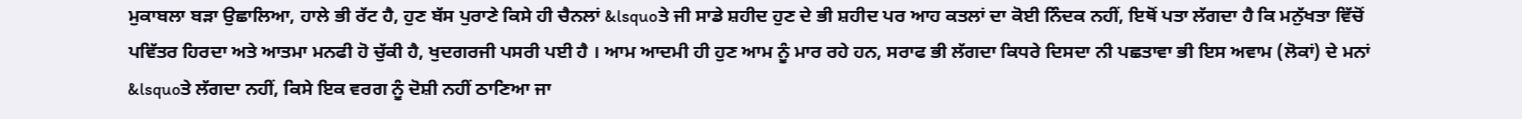ਮੁਕਾਬਲਾ ਬੜਾ ਉਛਾਲਿਆ, ਹਾਲੇ ਭੀ ਰੱਟ ਹੈ, ਹੁਣ ਬੱਸ ਪੁਰਾਣੇ ਕਿਸੇ ਹੀ ਚੈਨਲਾਂ &lsquoਤੇ ਜੀ ਸਾਡੇ ਸ਼ਹੀਦ ਹੁਣ ਦੇ ਭੀ ਸ਼ਹੀਦ ਪਰ ਆਹ ਕਤਲਾਂ ਦਾ ਕੋਈ ਨਿੰਦਕ ਨਹੀਂ, ਇਥੋਂ ਪਤਾ ਲੱਗਦਾ ਹੈ ਕਿ ਮਨੁੱਖਤਾ ਵਿੱਚੋਂ ਪਵਿੱਤਰ ਹਿਰਦਾ ਅਤੇ ਆਤਮਾ ਮਨਫੀ ਹੋ ਚੁੱਕੀ ਹੈ, ਖੁਦਗਰਜੀ ਪਸਰੀ ਪਈ ਹੈ । ਆਮ ਆਦਮੀ ਹੀ ਹੁਣ ਆਮ ਨੂੰ ਮਾਰ ਰਹੇ ਹਨ, ਸਰਾਫ ਭੀ ਲੱਗਦਾ ਕਿਧਰੇ ਦਿਸਦਾ ਨੀ ਪਛਤਾਵਾ ਭੀ ਇਸ ਅਵਾਮ (ਲੋਕਾਂ) ਦੇ ਮਨਾਂ &lsquoਤੇ ਲੱਗਦਾ ਨਹੀਂ, ਕਿਸੇ ਇਕ ਵਰਗ ਨੂੰ ਦੋਸ਼ੀ ਨਹੀਂ ਠਾਣਿਆ ਜਾ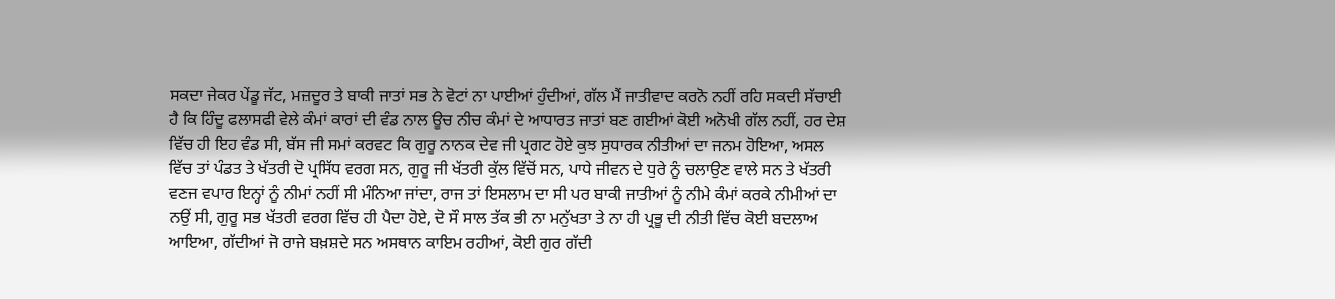ਸਕਦਾ ਜੇਕਰ ਪੇਂਡੂ ਜੱਟ, ਮਜ਼ਦੂਰ ਤੇ ਬਾਕੀ ਜਾਤਾਂ ਸਭ ਨੇ ਵੋਟਾਂ ਨਾ ਪਾਈਆਂ ਹੁੰਦੀਆਂ, ਗੱਲ ਮੈਂ ਜਾਤੀਵਾਦ ਕਰਨੋ ਨਹੀਂ ਰਹਿ ਸਕਦੀ ਸੱਚਾਈ ਹੈ ਕਿ ਹਿੰਦੂ ਫਲਾਸਫੀ ਵੇਲੇ ਕੰਮਾਂ ਕਾਰਾਂ ਦੀ ਵੰਡ ਨਾਲ ਊਚ ਨੀਚ ਕੰਮਾਂ ਦੇ ਆਧਾਰਤ ਜਾਤਾਂ ਬਣ ਗਈਆਂ ਕੋਈ ਅਨੋਖੀ ਗੱਲ ਨਹੀਂ, ਹਰ ਦੇਸ਼ ਵਿੱਚ ਹੀ ਇਹ ਵੰਡ ਸੀ, ਬੱਸ ਜੀ ਸਮਾਂ ਕਰਵਟ ਕਿ ਗੁਰੂ ਨਾਨਕ ਦੇਵ ਜੀ ਪ੍ਰਗਟ ਹੋਏ ਕੁਝ ਸੁਧਾਰਕ ਨੀਤੀਆਂ ਦਾ ਜਨਮ ਹੋਇਆ, ਅਸਲ ਵਿੱਚ ਤਾਂ ਪੰਡਤ ਤੇ ਖੱਤਰੀ ਦੋ ਪ੍ਰਸਿੱਧ ਵਰਗ ਸਨ, ਗੁਰੂ ਜੀ ਖੱਤਰੀ ਕੁੱਲ ਵਿੱਚੋਂ ਸਨ, ਪਾਧੇ ਜੀਵਨ ਦੇ ਧੁਰੇ ਨੂੰ ਚਲਾਉਣ ਵਾਲੇ ਸਨ ਤੇ ਖੱਤਰੀ ਵਣਜ ਵਪਾਰ ਇਨ੍ਹਾਂ ਨੂੰ ਨੀਮਾਂ ਨਹੀਂ ਸੀ ਮੰਨਿਆ ਜਾਂਦਾ, ਰਾਜ ਤਾਂ ਇਸਲਾਮ ਦਾ ਸੀ ਪਰ ਬਾਕੀ ਜਾਤੀਆਂ ਨੂੰ ਨੀਮੇ ਕੰਮਾਂ ਕਰਕੇ ਨੀਮੀਆਂ ਦਾ ਨਉਂ ਸੀ, ਗੁਰੂ ਸਭ ਖੱਤਰੀ ਵਰਗ ਵਿੱਚ ਹੀ ਪੈਦਾ ਹੋਏ, ਦੋ ਸੌ ਸਾਲ ਤੱਕ ਭੀ ਨਾ ਮਨੁੱਖਤਾ ਤੇ ਨਾ ਹੀ ਪ੍ਰਭੂ ਦੀ ਨੀਤੀ ਵਿੱਚ ਕੋਈ ਬਦਲਾਅ ਆਇਆ, ਗੱਦੀਆਂ ਜੋ ਰਾਜੇ ਬਖ਼ਸ਼ਦੇ ਸਨ ਅਸਥਾਨ ਕਾਇਮ ਰਹੀਆਂ, ਕੋਈ ਗੁਰ ਗੱਦੀ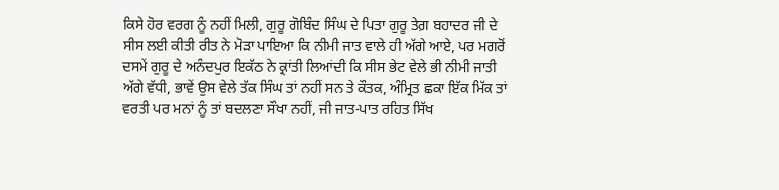ਕਿਸੇ ਹੋਰ ਵਰਗ ਨੂੰ ਨਹੀਂ ਮਿਲੀ, ਗੁਰੂ ਗੋਬਿੰਦ ਸਿੰਘ ਦੇ ਪਿਤਾ ਗੁਰੂ ਤੇਗ਼ ਬਹਾਦਰ ਜੀ ਦੇ ਸੀਸ ਲਈ ਕੀਤੀ ਰੀਤ ਨੇ ਮੋੜਾ ਪਾਇਆ ਕਿ ਨੀਮੀ ਜਾਤ ਵਾਲੇ ਹੀ ਅੱਗੇ ਆਏ, ਪਰ ਮਗਰੋਂ ਦਸਮੇਂ ਗੁਰੂ ਦੇ ਅਨੰਦਪੁਰ ਇਕੱਠ ਨੇ ਕ੍ਰਾਂਤੀ ਲਿਆਂਦੀ ਕਿ ਸੀਸ ਭੇਟ ਵੇਲੇ ਭੀ ਨੀਮੀ ਜਾਤੀ ਅੱਗੇ ਵੱਧੀ, ਭਾਵੇਂ ਉਸ ਵੇਲੇ ਤੱਕ ਸਿੰਘ ਤਾਂ ਨਹੀਂ ਸਨ ਤੇ ਕੌਤਕ, ਅੰਮ੍ਰਿਤ ਛਕਾ ਇੱਕ ਮਿੱਕ ਤਾਂ ਵਰਤੀ ਪਰ ਮਨਾਂ ਨੂੰ ਤਾਂ ਬਦਲਣਾ ਸੌਖਾ ਨਹੀਂ, ਜੀ ਜਾਤ-ਪਾਤ ਰਹਿਤ ਸਿੱਖ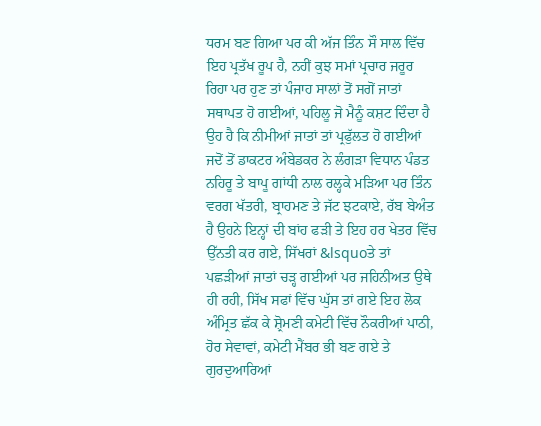ਧਰਮ ਬਣ ਗਿਆ ਪਰ ਕੀ ਅੱਜ ਤਿੰਨ ਸੌ ਸਾਲ ਵਿੱਚ ਇਹ ਪ੍ਰਤੱਖ ਰੂਪ ਹੈ, ਨਹੀਂ ਕੁਝ ਸਮਾਂ ਪ੍ਰਚਾਰ ਜਰੂਰ ਰਿਹਾ ਪਰ ਹੁਣ ਤਾਂ ਪੰਜਾਹ ਸਾਲਾਂ ਤੋਂ ਸਗੋਂ ਜਾਤਾਂ ਸਥਾਪਤ ਹੋ ਗਈਆਂ, ਪਹਿਲੂ ਜੋ ਮੈਨੂੰ ਕਸ਼ਟ ਦਿੰਦਾ ਹੈ ਉਹ ਹੈ ਕਿ ਨੀਮੀਆਂ ਜਾਤਾਂ ਤਾਂ ਪ੍ਰਫੁੱਲਤ ਹੋ ਗਈਆਂ ਜਦੋਂ ਤੋਂ ਡਾਕਟਰ ਅੰਬੇਡਕਰ ਨੇ ਲੰਗੜਾ ਵਿਧਾਨ ਪੰਡਤ ਨਹਿਰੂ ਤੇ ਬਾਪੂ ਗਾਂਧੀ ਨਾਲ ਰਲ੍ਹਕੇ ਮੜਿਆ ਪਰ ਤਿੰਨ ਵਰਗ ਖੱਤਰੀ, ਬ੍ਰਾਹਮਣ ਤੇ ਜੱਟ ਝਟਕਾਏ, ਰੱਬ ਬੇਅੰਤ ਹੈ ਉਹਨੇ ਇਨ੍ਹਾਂ ਦੀ ਬਾਂਹ ਫੜੀ ਤੇ ਇਹ ਹਰ ਖੇਤਰ ਵਿੱਚ ਉੱਨਤੀ ਕਰ ਗਏ, ਸਿੱਖਰਾਂ &lsquoਤੇ ਤਾਂ ਪਛੜੀਆਂ ਜਾਤਾਂ ਚੜ੍ਹ ਗਈਆਂ ਪਰ ਜਹਿਨੀਅਤ ਉਥੇ ਹੀ ਰਹੀ, ਸਿੱਖ ਸਫਾਂ ਵਿੱਚ ਘੁੱਸ ਤਾਂ ਗਏ ਇਹ ਲੋਕ ਅੰਮ੍ਰਿਤ ਛੱਕ ਕੇ ਸ਼੍ਰੋਮਣੀ ਕਮੇਟੀ ਵਿੱਚ ਨੌਕਰੀਆਂ ਪਾਠੀ, ਹੋਰ ਸੇਵਾਵਾਂ, ਕਮੇਟੀ ਮੈਂਬਰ ਭੀ ਬਣ ਗਏ ਤੇ ਗੁਰਦੁਆਰਿਆਂ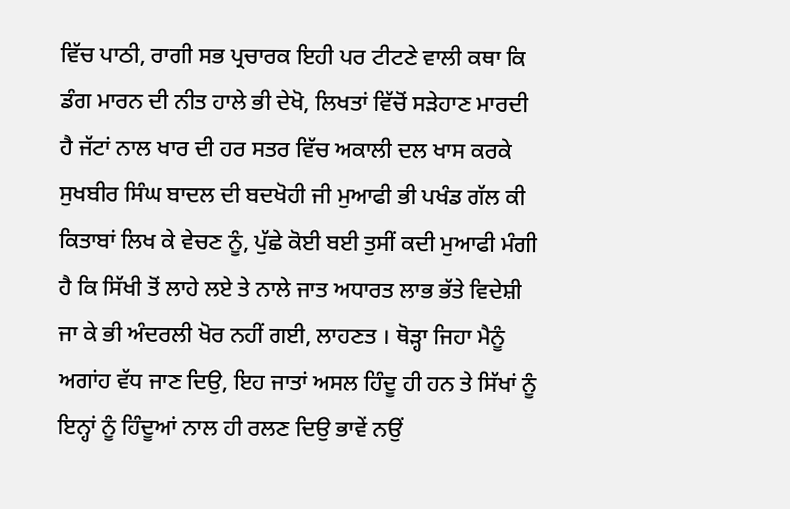ਵਿੱਚ ਪਾਠੀ, ਰਾਗੀ ਸਭ ਪ੍ਰਚਾਰਕ ਇਹੀ ਪਰ ਟੀਟਣੇ ਵਾਲੀ ਕਥਾ ਕਿ ਡੰਗ ਮਾਰਨ ਦੀ ਨੀਤ ਹਾਲੇ ਭੀ ਦੇਖੋ, ਲਿਖਤਾਂ ਵਿੱਚੋਂ ਸੜੇਹਾਣ ਮਾਰਦੀ ਹੈ ਜੱਟਾਂ ਨਾਲ ਖਾਰ ਦੀ ਹਰ ਸਤਰ ਵਿੱਚ ਅਕਾਲੀ ਦਲ ਖਾਸ ਕਰਕੇ ਸੁਖਬੀਰ ਸਿੰਘ ਬਾਦਲ ਦੀ ਬਦਖੋਹੀ ਜੀ ਮੁਆਫੀ ਭੀ ਪਖੰਡ ਗੱਲ ਕੀ ਕਿਤਾਬਾਂ ਲਿਖ ਕੇ ਵੇਚਣ ਨੂੰ, ਪੁੱਛੇ ਕੋਈ ਬਈ ਤੁਸੀਂ ਕਦੀ ਮੁਆਫੀ ਮੰਗੀ ਹੈ ਕਿ ਸਿੱਖੀ ਤੋਂ ਲਾਹੇ ਲਏ ਤੇ ਨਾਲੇ ਜਾਤ ਅਧਾਰਤ ਲਾਭ ਭੱਤੇ ਵਿਦੇਸ਼ੀ ਜਾ ਕੇ ਭੀ ਅੰਦਰਲੀ ਖੋਰ ਨਹੀਂ ਗਈ, ਲਾਹਣਤ । ਥੋੜ੍ਹਾ ਜਿਹਾ ਮੈਨੂੰ ਅਗਾਂਹ ਵੱਧ ਜਾਣ ਦਿਉ, ਇਹ ਜਾਤਾਂ ਅਸਲ ਹਿੰਦੂ ਹੀ ਹਨ ਤੇ ਸਿੱਖਾਂ ਨੂੰ ਇਨ੍ਹਾਂ ਨੂੰ ਹਿੰਦੂਆਂ ਨਾਲ ਹੀ ਰਲਣ ਦਿਉ ਭਾਵੇਂ ਨਉਂ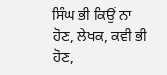ਸਿੰਘ ਭੀ ਕਿਉਂ ਨਾ ਹੋਣ, ਲੇਖਕ, ਕਵੀ ਭੀ ਹੋਣ,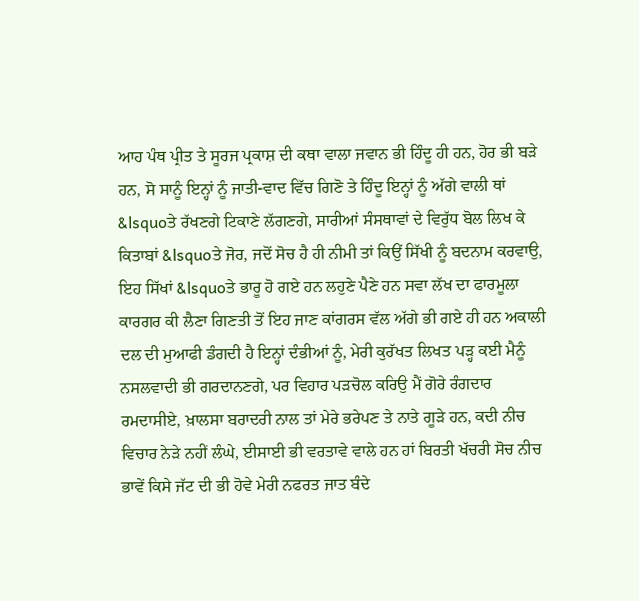ਆਹ ਪੰਥ ਪ੍ਰੀਤ ਤੇ ਸੂਰਜ ਪ੍ਰਕਾਸ਼ ਦੀ ਕਥਾ ਵਾਲਾ ਜਵਾਨ ਭੀ ਹਿੰਦੂ ਹੀ ਹਨ, ਹੋਰ ਭੀ ਬੜੇ ਹਨ, ਸੋ ਸਾਨੂੰ ਇਨ੍ਹਾਂ ਨੂੰ ਜਾਤੀ-ਵਾਦ ਵਿੱਚ ਗਿਣੋ ਤੇ ਹਿੰਦੂ ਇਨ੍ਹਾਂ ਨੂੰ ਅੱਗੇ ਵਾਲੀ ਥਾਂ &lsquoਤੇ ਰੱਖਣਗੇ ਟਿਕਾਣੇ ਲੱਗਣਗੇ, ਸਾਰੀਆਂ ਸੰਸਥਾਵਾਂ ਦੇ ਵਿਰੁੱਧ ਬੋਲ ਲਿਖ ਕੇ ਕਿਤਾਬਾਂ &lsquoਤੇ ਜੋਰ, ਜਦੋਂ ਸੋਚ ਹੈ ਹੀ ਨੀਮੀ ਤਾਂ ਕਿਉਂ ਸਿੱਖੀ ਨੂੰ ਬਦਨਾਮ ਕਰਵਾਉ, ਇਹ ਸਿੱਖਾਂ &lsquoਤੇ ਭਾਰੂ ਹੋ ਗਏ ਹਨ ਲਹੁਣੇ ਪੈਣੇ ਹਨ ਸਵਾ ਲੱਖ ਦਾ ਫਾਰਮੂਲਾ ਕਾਰਗਰ ਕੀ ਲੈਣਾ ਗਿਣਤੀ ਤੋਂ ਇਹ ਜਾਣ ਕਾਂਗਰਸ ਵੱਲ ਅੱਗੇ ਭੀ ਗਏ ਹੀ ਹਨ ਅਕਾਲੀ ਦਲ ਦੀ ਮੁਆਫੀ ਡੰਗਦੀ ਹੈ ਇਨ੍ਹਾਂ ਦੰਭੀਆਂ ਨੂੰ, ਮੇਰੀ ਕੁਰੱਖਤ ਲਿਖਤ ਪੜ੍ਹ ਕਈ ਮੈਨੂੰ ਨਸਲਵਾਦੀ ਭੀ ਗਰਦਾਨਣਗੇ, ਪਰ ਵਿਹਾਰ ਪੜਚੋਲ ਕਰਿਉ ਮੈਂ ਗੋਰੇ ਰੰਗਦਾਰ ਰਮਦਾਸੀਏ, ਖ਼ਾਲਸਾ ਬਰਾਦਰੀ ਨਾਲ ਤਾਂ ਮੇਰੇ ਭਰੇਪਣ ਤੇ ਨਾਤੇ ਗੂੜੇ ਹਨ, ਕਦੀ ਨੀਚ ਵਿਚਾਰ ਨੇੜੇ ਨਹੀਂ ਲੰਘੇ, ਈਸਾਈ ਭੀ ਵਰਤਾਵੇ ਵਾਲੇ ਹਨ ਹਾਂ ਬਿਰਤੀ ਖੱਚਰੀ ਸੋਚ ਨੀਚ ਭਾਵੇਂ ਕਿਸੇ ਜੱਟ ਦੀ ਭੀ ਹੋਵੇ ਮੇਰੀ ਨਫਰਤ ਜਾਤ ਬੰਦੇ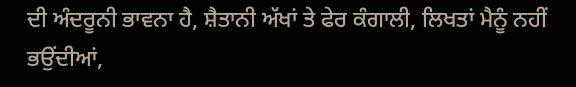ਦੀ ਅੰਦਰੂਨੀ ਭਾਵਨਾ ਹੈ, ਸ਼ੈਤਾਨੀ ਅੱਖਾਂ ਤੇ ਫੇਰ ਕੰਗਾਲੀ, ਲਿਖਤਾਂ ਮੈਨੂੰ ਨਹੀਂ ਭਉਂਦੀਆਂ,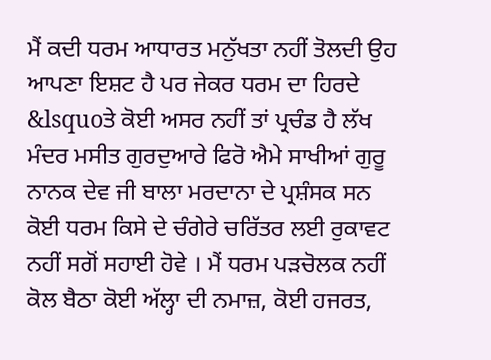ਮੈਂ ਕਦੀ ਧਰਮ ਆਧਾਰਤ ਮਨੁੱਖਤਾ ਨਹੀਂ ਤੋਲਦੀ ਉਹ ਆਪਣਾ ਇਸ਼ਟ ਹੈ ਪਰ ਜੇਕਰ ਧਰਮ ਦਾ ਹਿਰਦੇ &lsquoਤੇ ਕੋਈ ਅਸਰ ਨਹੀਂ ਤਾਂ ਪ੍ਰਚੰਡ ਹੈ ਲੱਖ ਮੰਦਰ ਮਸੀਤ ਗੁਰਦੁਆਰੇ ਫਿਰੋ ਐਮੇ ਸਾਖੀਆਂ ਗੁਰੂ ਨਾਨਕ ਦੇਵ ਜੀ ਬਾਲਾ ਮਰਦਾਨਾ ਦੇ ਪ੍ਰਸ਼ੰਸਕ ਸਨ ਕੋਈ ਧਰਮ ਕਿਸੇ ਦੇ ਚੰਗੇਰੇ ਚਰਿੱਤਰ ਲਈ ਰੁਕਾਵਟ ਨਹੀਂ ਸਗੋਂ ਸਹਾਈ ਹੋਵੇ । ਮੈਂ ਧਰਮ ਪੜਚੋਲਕ ਨਹੀਂ ਕੋਲ ਬੈਠਾ ਕੋਈ ਅੱਲ੍ਹਾ ਦੀ ਨਮਾਜ਼, ਕੋਈ ਹਜਰਤ,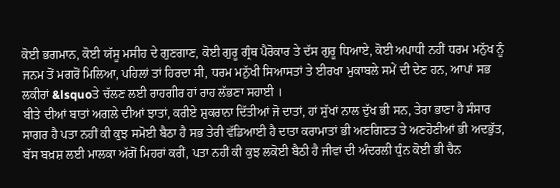ਕੋਈ ਭਗਮਾਨ, ਕੋਈ ਯੱਸੂ ਮਸੀਹ ਦੇ ਗੁਣਗਾਣ, ਕੋਈ ਗੁਰੂ ਗ੍ਰੰਥ ਪੈਰੋਕਾਰ ਤੇ ਦੱਸ ਗੁਰੂ ਧਿਆਏ, ਕੋਈ ਅਪਾਧੀ ਨਹੀਂ ਧਰਮ ਮਨੁੱਖ ਨੂੰ ਜਨਮ ਤੋਂ ਮਗਰੋਂ ਮਿਲਿਆ, ਪਹਿਲਾਂ ਤਾਂ ਹਿਰਦਾ ਸੀ, ਧਰਮ ਮਨੁੱਖੀ ਸਿਆਸਤਾਂ ਤੇ ਈਰਖਾ ਮੁਕਾਬਲੇ ਸਮੇਂ ਦੀ ਦੇਣ ਹਨ, ਆਪਾਂ ਸਭ ਲਕੀਰਾਂ &lsquoਤੇ ਚੱਲਣ ਲਈ ਰਾਹਗੀਰ ਹਾਂ ਰਾਹ ਲੱਭਣਾ ਸਹਾਈ ।
ਬੀਤੇ ਦੀਆਂ ਬਾਤਾਂ ਅਗਲੇ ਦੀਆਂ ਝਾਤਾਂ, ਕਰੀਏ ਸ਼ੁਕਰਾਨਾ ਦਿੱਤੀਆਂ ਜੋ ਦਾਤਾਂ, ਹਾਂ ਸੁੱਖਾਂ ਨਾਲ ਦੁੱਖ ਭੀ ਸਨ, ਤੇਰਾ ਭਾਣਾ ਹੈ ਸੰਸਾਰ ਸਾਗਰ ਹੈ ਪਤਾ ਨਹੀਂ ਕੀ ਕੁਝ ਸਮੋਈ ਬੈਠਾ ਹੈ ਸਭ ਤੇਰੀ ਵੱਡਿਆਈ ਹੈ ਦਾਤਾ ਕਰਾਮਾਤਾਂ ਭੀ ਅਣਗਿਣਤ ਤੇ ਅਣਹੋਣੀਆਂ ਭੀ ਅਦਭੁੱਤ, ਬੱਸ ਬਖ਼ਸ਼ ਲਈ ਮਾਲਕਾ ਅੱਗੋਂ ਮਿਹਰਾਂ ਕਰੀਂ, ਪਤਾ ਨਹੀਂ ਕੀ ਕੁਝ ਲਕੋਈ ਬੈਠੀ ਹੈ ਜੀਵਾਂ ਦੀ ਅੰਦਰਲੀ ਧੁੰਨ ਕੋਈ ਭੀ ਚੈਨ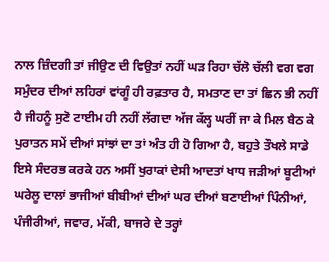ਨਾਲ ਜ਼ਿੰਦਗੀ ਤਾਂ ਜੀਉਣ ਦੀ ਵਿਉਤਾਂ ਨਹੀਂ ਘੜ ਰਿਹਾ ਚੱਲੋ ਚੱਲੀ ਵਗ ਵਗ ਸਮੁੰਦਰ ਦੀਆਂ ਲਹਿਰਾਂ ਵਾਂਗੂੰ ਹੀ ਰਫ਼ਤਾਰ ਹੈ, ਸਮਤਾਣ ਦਾ ਤਾਂ ਛਿਨ ਭੀ ਨਹੀਂ ਹੈ ਜੀਹਨੂੰ ਸੁਣੋ ਟਾਈਮ ਹੀ ਨਹੀਂ ਲੱਗਦਾ ਅੱਜ ਕੱਲ੍ਹ ਘਰੀਂ ਜਾ ਕੇ ਮਿਲ ਬੈਠ ਕੇ ਪੁਰਾਤਨ ਸਮੇਂ ਦੀਆਂ ਸਾਂਝਾਂ ਦਾ ਤਾਂ ਅੰਤ ਹੀ ਹੋ ਗਿਆ ਹੈ, ਬਹੁਤੇ ਤੌਖਲੇ ਸਾਡੇ ਇਸੇ ਸੰਦਰਭ ਕਰਕੇ ਹਨ ਅਸੀਂ ਖੁਰਾਕਾਂ ਦੇਸੀ ਆਦਤਾਂ ਖਾਧ ਜੜੀਆਂ ਬੂਟੀਆਂ ਘਰੇਲੂ ਦਾਲਾਂ ਭਾਜੀਆਂ ਬੀਬੀਆਂ ਦੀਆਂ ਘਰ ਦੀਆਂ ਬਣਾਈਆਂ ਪਿੰਨੀਆਂ, ਪੰਜੀਰੀਆਂ, ਜਵਾਰ, ਮੱਕੀ, ਬਾਜਰੇ ਦੇ ਤਰ੍ਹਾਂ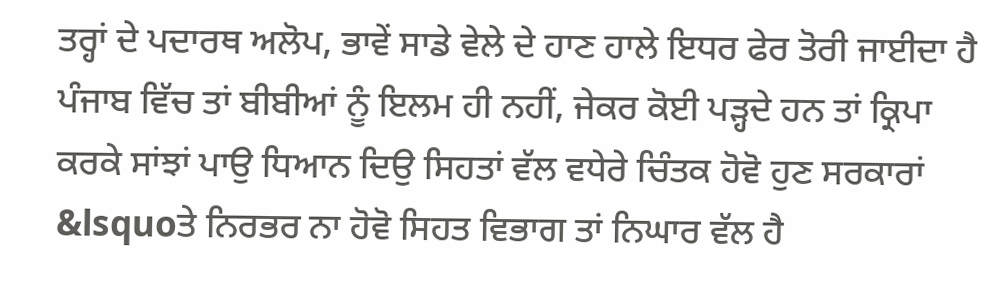ਤਰ੍ਹਾਂ ਦੇ ਪਦਾਰਥ ਅਲੋਪ, ਭਾਵੇਂ ਸਾਡੇ ਵੇਲੇ ਦੇ ਹਾਣ ਹਾਲੇ ਇਧਰ ਫੇਰ ਤੋਰੀ ਜਾਈਦਾ ਹੈ ਪੰਜਾਬ ਵਿੱਚ ਤਾਂ ਬੀਬੀਆਂ ਨੂੰ ਇਲਮ ਹੀ ਨਹੀਂ, ਜੇਕਰ ਕੋਈ ਪੜ੍ਹਦੇ ਹਨ ਤਾਂ ਕ੍ਰਿਪਾ ਕਰਕੇ ਸਾਂਝਾਂ ਪਾਉ ਧਿਆਨ ਦਿਉ ਸਿਹਤਾਂ ਵੱਲ ਵਧੇਰੇ ਚਿੰਤਕ ਹੋਵੋ ਹੁਣ ਸਰਕਾਰਾਂ &lsquoਤੇ ਨਿਰਭਰ ਨਾ ਹੋਵੋ ਸਿਹਤ ਵਿਭਾਗ ਤਾਂ ਨਿਘਾਰ ਵੱਲ ਹੈ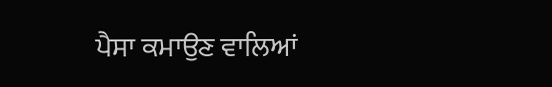ਪੈਸਾ ਕਮਾਉਣ ਵਾਲਿਆਂ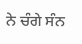ਨੇ ਚੰਗੇ ਸੰਨ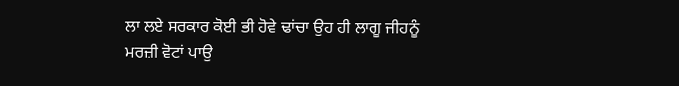ਲਾ ਲਏ ਸਰਕਾਰ ਕੋਈ ਭੀ ਹੋਵੇ ਢਾਂਚਾ ਉਹ ਹੀ ਲਾਗੂ ਜੀਹਨੂੰ ਮਰਜ਼ੀ ਵੋਟਾਂ ਪਾਉ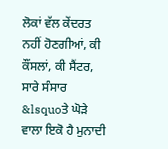ਲੋਕਾਂ ਵੱਲ ਕੇਂਦਰਤ ਨਹੀਂ ਹੋਣਗੀਆਂ, ਕੀ ਕੌਂਸਲਾਂ, ਕੀ ਸੈਂਟਰ, ਸਾਰੇ ਸੰਸਾਰ &lsquoਤੇ ਘੋੜੇ ਵਾਲਾ ਇਕੋ ਹੈ ਮੁਨਾਦੀ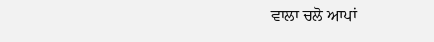ਵਾਲਾ ਚਲੋ ਆਪਾਂ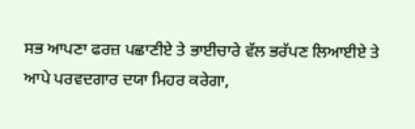ਸਭ ਆਪਣਾ ਫਰਜ਼ ਪਛਾਣੀਏ ਤੇ ਭਾਈਚਾਰੇ ਵੱਲ ਭਰੱਪਣ ਲਿਆਈਏ ਤੇ ਆਪੇ ਪਰਵਦਗਾਰ ਦਯਾ ਮਿਹਰ ਕਰੇਗਾ,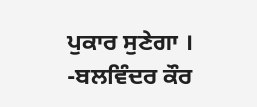ਪੁਕਾਰ ਸੁਣੇਗਾ ।
-ਬਲਵਿੰਦਰ ਕੌਰ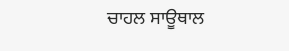ਚਾਹਲ ਸਾਊਥਾਲ